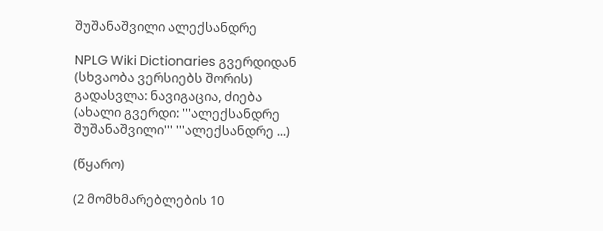შუშანაშვილი ალექსანდრე

NPLG Wiki Dictionaries გვერდიდან
(სხვაობა ვერსიებს შორის)
გადასვლა: ნავიგაცია, ძიება
(ახალი გვერდი: '''ალექსანდრე შუშანაშვილი''' '''ალექსანდრე ...)

(წყარო)

(2 მომხმარებლების 10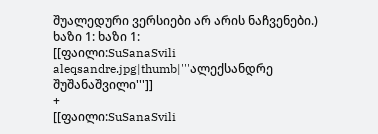შუალედური ვერსიები არ არის ნაჩვენები.)
ხაზი 1: ხაზი 1:
[[ფაილი:SuSanaSvili aleqsandre.jpg|thumb|'''ალექსანდრე შუშანაშვილი''']]
+
[[ფაილი:SuSanaSvili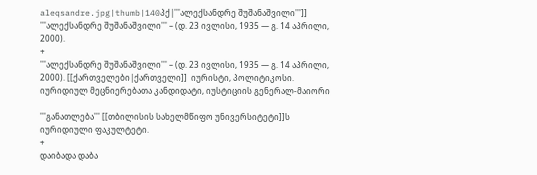aleqsandre.jpg|thumb|140პქ|'''ალექსანდრე შუშანაშვილი''']]
'''ალექსანდრე შუშანაშვილი''' – (დ. 23 ივლისი, 1935 — გ. 14 აპრილი, 2000).
+
'''ალექსანდრე შუშანაშვილი''' – (დ. 23 ივლისი, 1935 — გ. 14 აპრილი, 2000). [[ქართველები|ქართველი]]  იურისტი, პოლიტიკოსი. იურიდიულ მეცნიერებათა კანდიდატი, იუსტიციის გენერალ-მაიორი

'''განათლება''' [[თბილისის სახელმწიფო უნივერსიტეტი]]ს იურიდიული ფაკულტეტი.
+
დაიბადა დაბა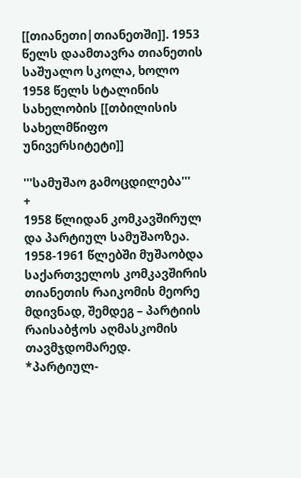[[თიანეთი|თიანეთში]]. 1953 წელს დაამთავრა თიანეთის საშუალო სკოლა, ხოლო 1958 წელს სტალინის სახელობის [[თბილისის სახელმწიფო უნივერსიტეტი]]

'''სამუშაო გამოცდილება'''
+
1958 წლიდან კომკავშირულ და პარტიულ სამუშაოზეა. 1958-1961 წლებში მუშაობდა საქართველოს კომკავშირის თიანეთის რაიკომის მეორე მდივნად, შემდეგ – პარტიის რაისაბჭოს აღმასკომის თავმჯდომარედ.
*პარტიულ-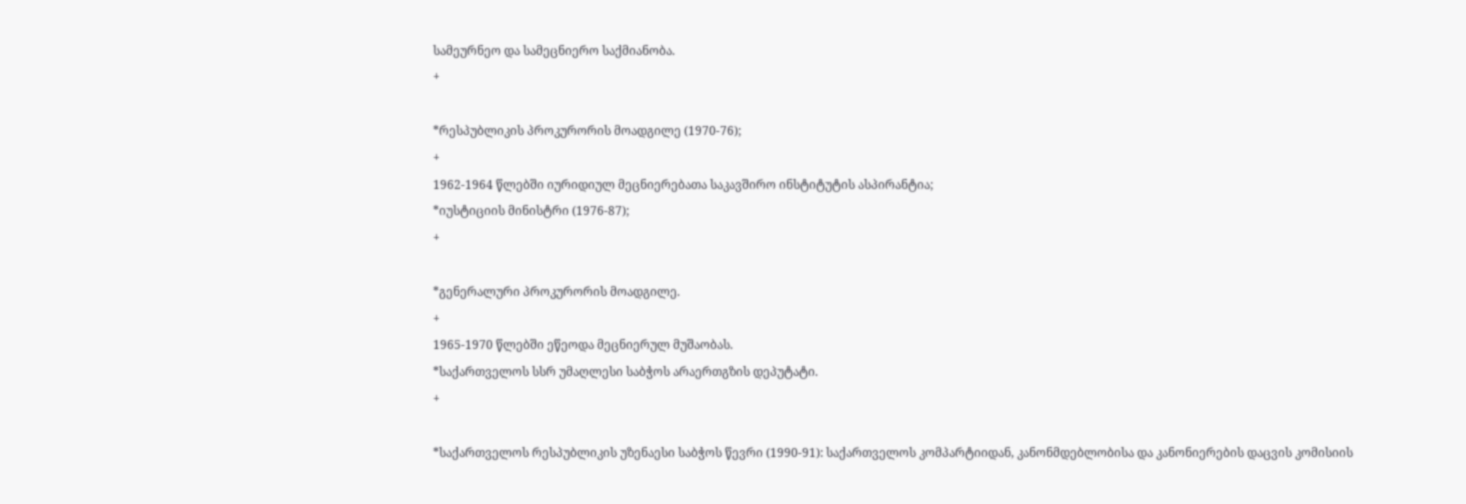სამეურნეო და სამეცნიერო საქმიანობა.
+

*რესპუბლიკის პროკურორის მოადგილე (1970-76);
+
1962-1964 წლებში იურიდიულ მეცნიერებათა საკავშირო ინსტიტუტის ასპირანტია;
*იუსტიციის მინისტრი (1976-87);
+

*გენერალური პროკურორის მოადგილე.
+
1965-1970 წლებში ეწეოდა მეცნიერულ მუშაობას.
*საქართველოს სსრ უმაღლესი საბჭოს არაერთგზის დეპუტატი.
+

*საქართველოს რესპუბლიკის უზენაესი საბჭოს წევრი (1990-91): საქართველოს კომპარტიიდან, კანონმდებლობისა და კანონიერების დაცვის კომისიის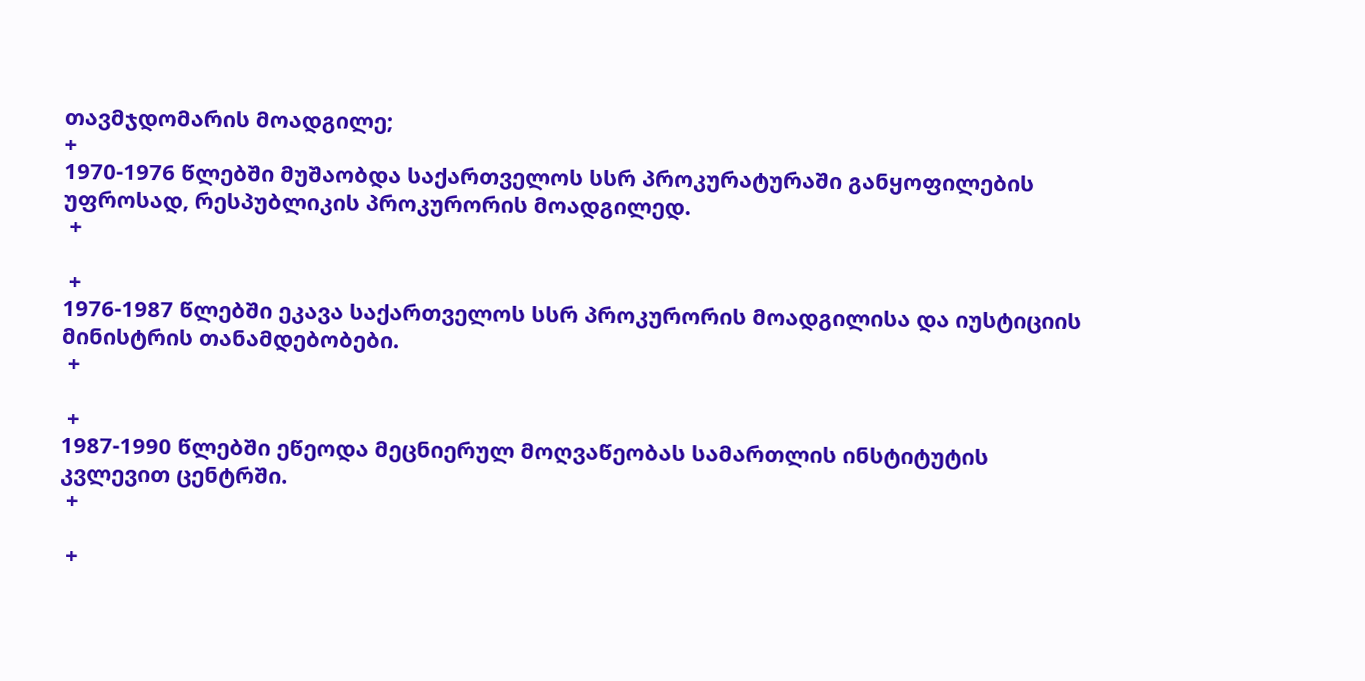თავმჯდომარის მოადგილე;
+
1970-1976 წლებში მუშაობდა საქართველოს სსრ პროკურატურაში განყოფილების უფროსად, რესპუბლიკის პროკურორის მოადგილედ.
 +

 +
1976-1987 წლებში ეკავა საქართველოს სსრ პროკურორის მოადგილისა და იუსტიციის მინისტრის თანამდებობები.
 +

 +
1987-1990 წლებში ეწეოდა მეცნიერულ მოღვაწეობას სამართლის ინსტიტუტის კვლევით ცენტრში.
 +

 +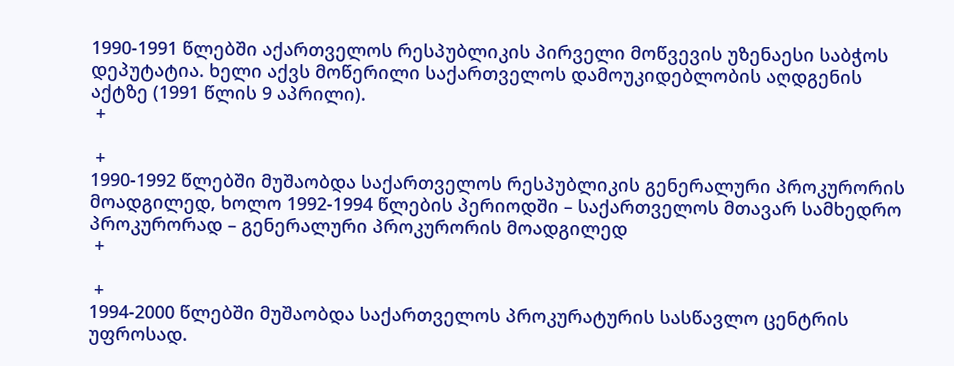1990-1991 წლებში აქართველოს რესპუბლიკის პირველი მოწვევის უზენაესი საბჭოს დეპუტატია. ხელი აქვს მოწერილი საქართველოს დამოუკიდებლობის აღდგენის აქტზე (1991 წლის 9 აპრილი).
 +

 +
1990-1992 წლებში მუშაობდა საქართველოს რესპუბლიკის გენერალური პროკურორის მოადგილედ, ხოლო 1992-1994 წლების პერიოდში – საქართველოს მთავარ სამხედრო პროკურორად – გენერალური პროკურორის მოადგილედ
 +

 +
1994-2000 წლებში მუშაობდა საქართველოს პროკურატურის სასწავლო ცენტრის უფროსად.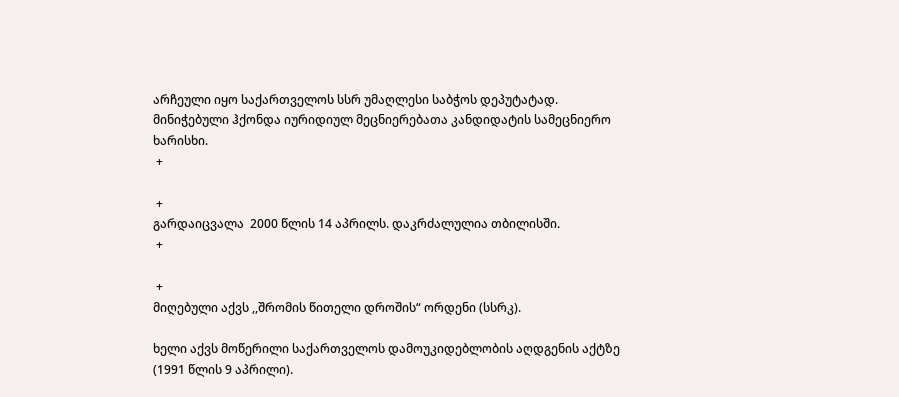არჩეული იყო საქართველოს სსრ უმაღლესი საბჭოს დეპუტატად. მინიჭებული ჰქონდა იურიდიულ მეცნიერებათა კანდიდატის სამეცნიერო ხარისხი.
 +

 +
გარდაიცვალა  2000 წლის 14 აპრილს. დაკრძალულია თბილისში.
 +

 +
მიღებული აქვს ,,შრომის წითელი დროშის“ ორდენი (სსრკ).

ხელი აქვს მოწერილი საქართველოს დამოუკიდებლობის აღდგენის აქტზე (1991 წლის 9 აპრილი).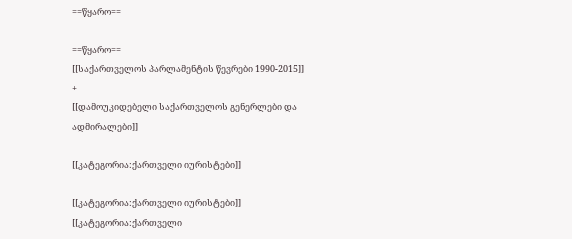==წყარო==

==წყარო==
[[საქართველოს პარლამენტის წევრები 1990-2015]]
+
[[დამოუკიდებელი საქართველოს გენერლები და ადმირალები]]

[[კატეგორია:ქართველი იურისტები]]

[[კატეგორია:ქართველი იურისტები]]
[[კატეგორია:ქართველი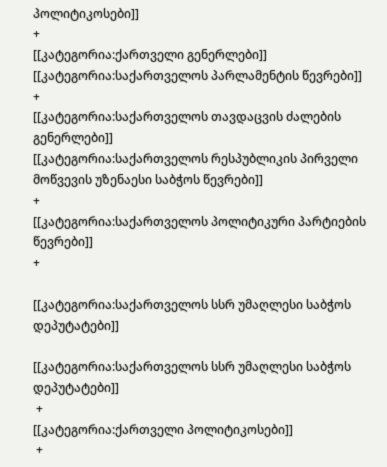პოლიტიკოსები]]
+
[[კატეგორია:ქართველი გენერლები]]
[[კატეგორია:საქართველოს პარლამენტის წევრები]]
+
[[კატეგორია:საქართველოს თავდაცვის ძალების გენერლები]]
[[კატეგორია:საქართველოს რესპუბლიკის პირველი მოწვევის უზენაესი საბჭოს წევრები]]
+
[[კატეგორია:საქართველოს პოლიტიკური პარტიების წევრები]]
+

[[კატეგორია:საქართველოს სსრ უმაღლესი საბჭოს დეპუტატები]]

[[კატეგორია:საქართველოს სსრ უმაღლესი საბჭოს დეპუტატები]]
 +
[[კატეგორია:ქართველი პოლიტიკოსები]]
 +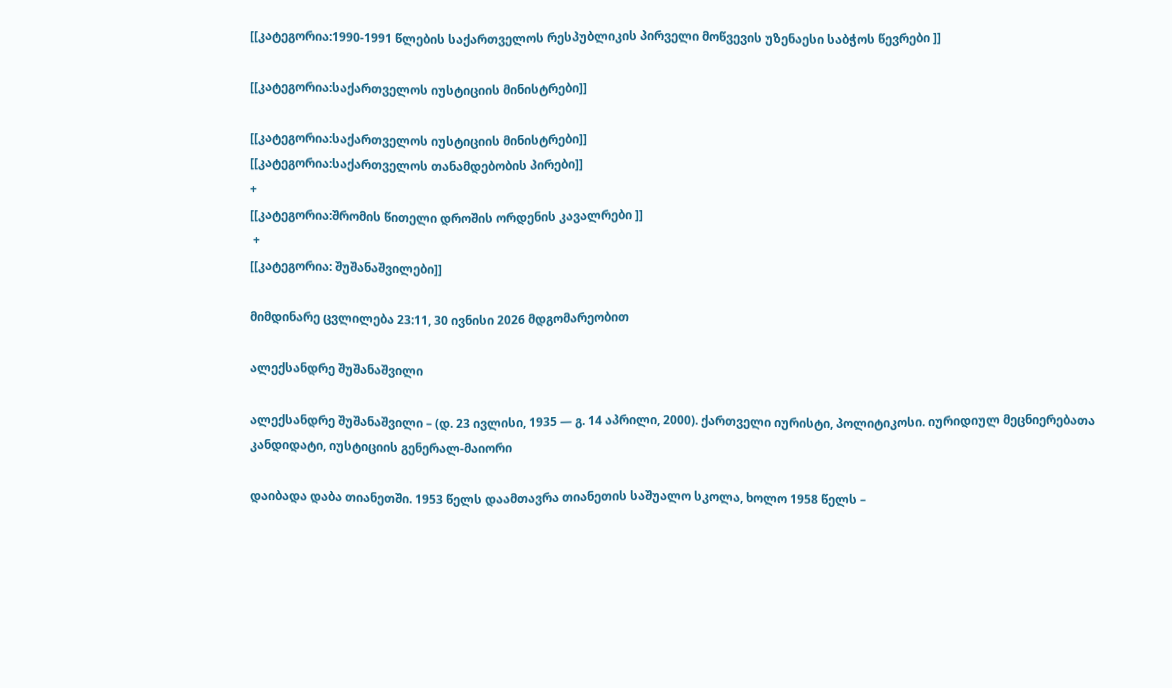[[კატეგორია:1990-1991 წლების საქართველოს რესპუბლიკის პირველი მოწვევის უზენაესი საბჭოს წევრები ]]

[[კატეგორია:საქართველოს იუსტიციის მინისტრები]]

[[კატეგორია:საქართველოს იუსტიციის მინისტრები]]
[[კატეგორია:საქართველოს თანამდებობის პირები]]
+
[[კატეგორია:შრომის წითელი დროშის ორდენის კავალრები ]]
 +
[[კატეგორია: შუშანაშვილები]]

მიმდინარე ცვლილება 23:11, 30 ივნისი 2026 მდგომარეობით

ალექსანდრე შუშანაშვილი

ალექსანდრე შუშანაშვილი – (დ. 23 ივლისი, 1935 — გ. 14 აპრილი, 2000). ქართველი იურისტი, პოლიტიკოსი. იურიდიულ მეცნიერებათა კანდიდატი, იუსტიციის გენერალ-მაიორი

დაიბადა დაბა თიანეთში. 1953 წელს დაამთავრა თიანეთის საშუალო სკოლა, ხოლო 1958 წელს –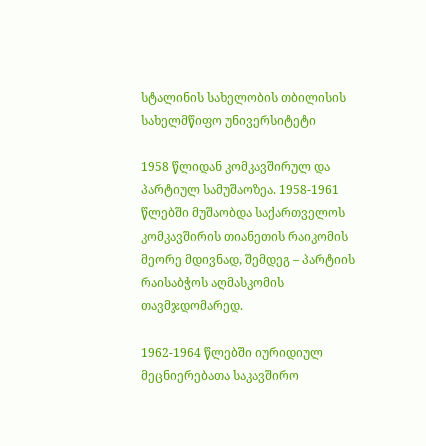სტალინის სახელობის თბილისის სახელმწიფო უნივერსიტეტი

1958 წლიდან კომკავშირულ და პარტიულ სამუშაოზეა. 1958-1961 წლებში მუშაობდა საქართველოს კომკავშირის თიანეთის რაიკომის მეორე მდივნად, შემდეგ – პარტიის რაისაბჭოს აღმასკომის თავმჯდომარედ.

1962-1964 წლებში იურიდიულ მეცნიერებათა საკავშირო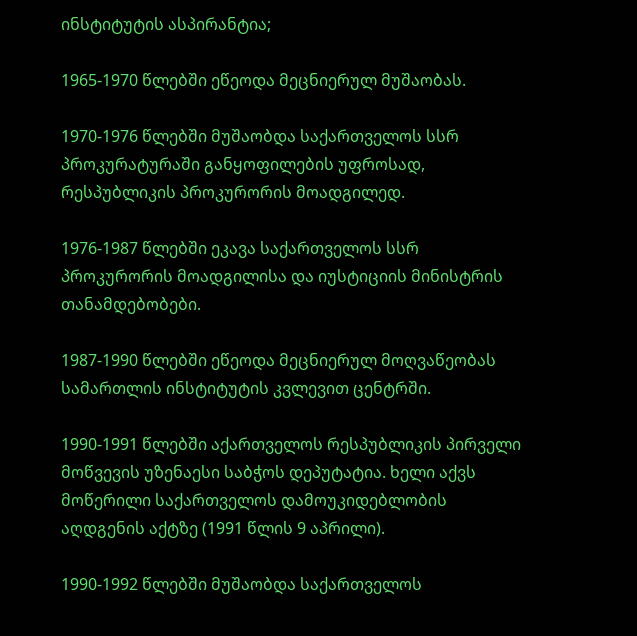ინსტიტუტის ასპირანტია;

1965-1970 წლებში ეწეოდა მეცნიერულ მუშაობას.

1970-1976 წლებში მუშაობდა საქართველოს სსრ პროკურატურაში განყოფილების უფროსად, რესპუბლიკის პროკურორის მოადგილედ.

1976-1987 წლებში ეკავა საქართველოს სსრ პროკურორის მოადგილისა და იუსტიციის მინისტრის თანამდებობები.

1987-1990 წლებში ეწეოდა მეცნიერულ მოღვაწეობას სამართლის ინსტიტუტის კვლევით ცენტრში.

1990-1991 წლებში აქართველოს რესპუბლიკის პირველი მოწვევის უზენაესი საბჭოს დეპუტატია. ხელი აქვს მოწერილი საქართველოს დამოუკიდებლობის აღდგენის აქტზე (1991 წლის 9 აპრილი).

1990-1992 წლებში მუშაობდა საქართველოს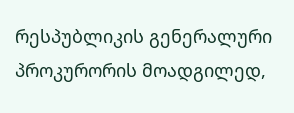რესპუბლიკის გენერალური პროკურორის მოადგილედ,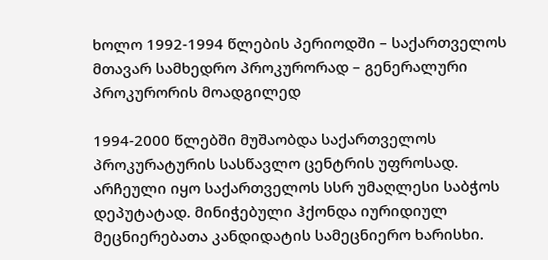ხოლო 1992-1994 წლების პერიოდში – საქართველოს მთავარ სამხედრო პროკურორად – გენერალური პროკურორის მოადგილედ

1994-2000 წლებში მუშაობდა საქართველოს პროკურატურის სასწავლო ცენტრის უფროსად. არჩეული იყო საქართველოს სსრ უმაღლესი საბჭოს დეპუტატად. მინიჭებული ჰქონდა იურიდიულ მეცნიერებათა კანდიდატის სამეცნიერო ხარისხი.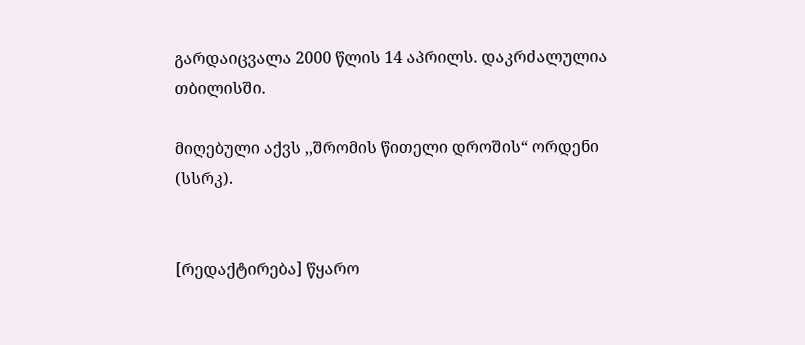გარდაიცვალა 2000 წლის 14 აპრილს. დაკრძალულია თბილისში.

მიღებული აქვს ,,შრომის წითელი დროშის“ ორდენი (სსრკ).


[რედაქტირება] წყარო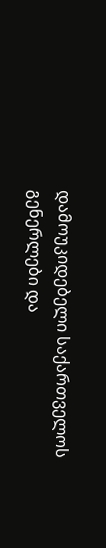დამოუკიდებელი საქართველოს გენერლები და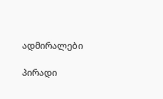ადმირალები

პირადი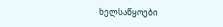ხელსაწყოები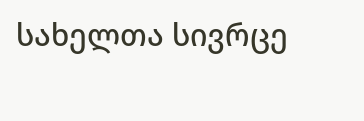სახელთა სივრცე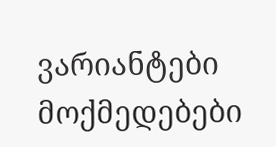ვარიანტები
მოქმედებები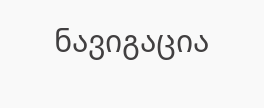ნავიგაცია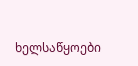ხელსაწყოები